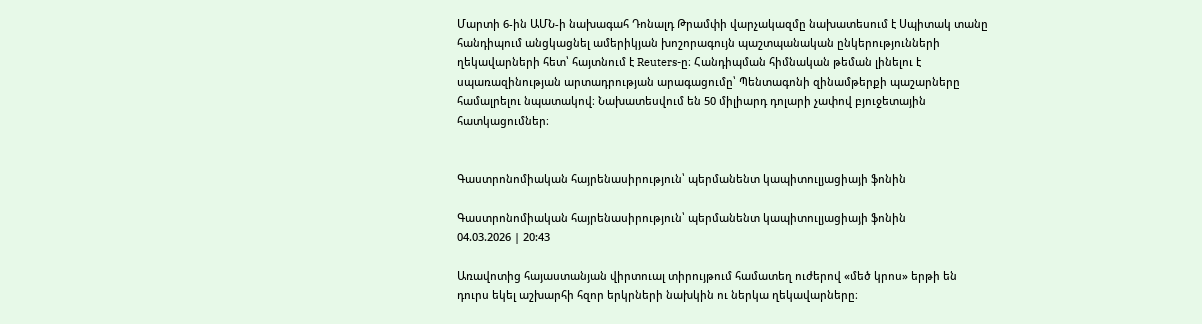Մարտի 6-ին ԱՄՆ-ի նախագահ Դոնալդ Թրամփի վարչակազմը նախատեսում է Սպիտակ տանը հանդիպում անցկացնել ամերիկյան խոշորագույն պաշտպանական ընկերությունների ղեկավարների հետ՝ հայտնում է Reuters-ը։ Հանդիպման հիմնական թեման լինելու է սպառազինության արտադրության արագացումը՝ Պենտագոնի զինամթերքի պաշարները համալրելու նպատակով։ Նախատեսվում են 50 միլիարդ դոլարի չափով բյուջետային հատկացումներ։


Գաստրոնոմիական հայրենասիրություն՝ պերմանենտ կապիտուլյացիայի ֆոնին

Գաստրոնոմիական հայրենասիրություն՝ պերմանենտ կապիտուլյացիայի ֆոնին
04.03.2026 | 20:43

Առավոտից հայաստանյան վիրտուալ տիրույթում համատեղ ուժերով «մեծ կրոս» երթի են դուրս եկել աշխարհի հզոր երկրների նախկին ու ներկա ղեկավարները։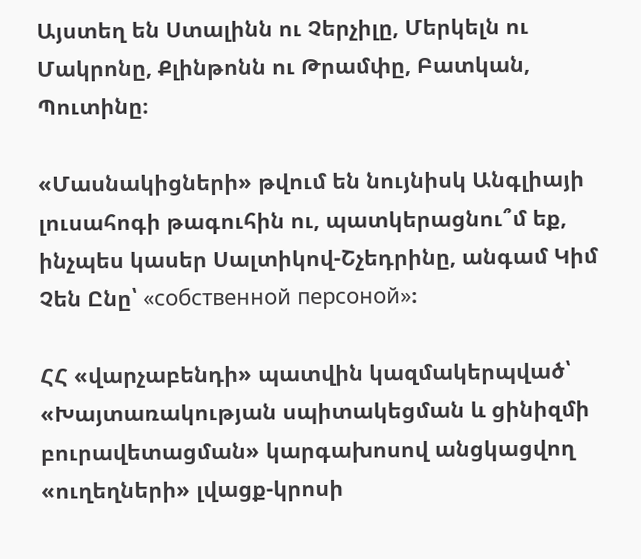Այստեղ են Ստալինն ու Չերչիլը, Մերկելն ու Մակրոնը, Քլինթոնն ու Թրամփը, Բատկան, Պուտինը։

«Մասնակիցների» թվում են նույնիսկ Անգլիայի լուսահոգի թագուհին ու, պատկերացնու՞մ եք, ինչպես կասեր Սալտիկով-Շչեդրինը, անգամ Կիմ Չեն Ընը՝ «собственной персоной»։

ՀՀ «վարչաբենդի» պատվին կազմակերպված՝ «Խայտառակության սպիտակեցման և ցինիզմի բուրավետացման» կարգախոսով անցկացվող «ուղեղների» լվացք-կրոսի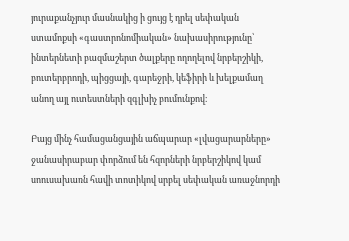յուրաքանչյուր մասնակից ի ցույց է դրել սեփական ստամոքսի «գաստրոնոմիական» նախասիրությունը՝ ինտերնետի բազմաշերտ ծալքերը ողողելով նրբերշիկի, բուտերբրոդի, պիցցայի, գարեջրի, կեֆիրի և խելքամաղ անող այլ ուտեստների զգլխիչ բումունքով։

Բայց մինչ համացանցային աճպարար «լվացարարները» ջանասիրաբար փորձում են հզորների նրբերշիկով կամ սոուսախառն հավի տոտիկով սրբել սեփական առաջնորդի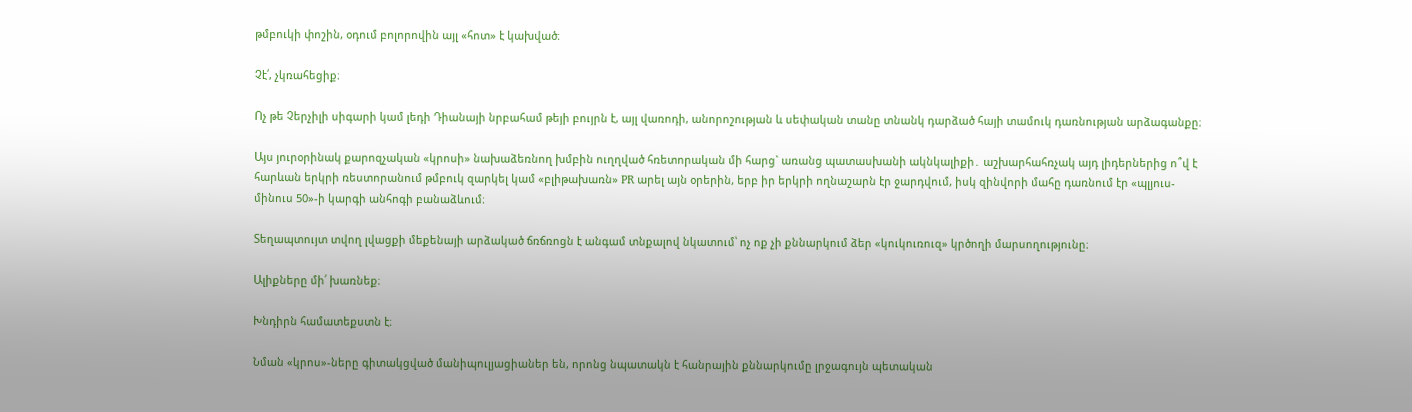թմբուկի փոշին, օդում բոլորովին այլ «հոտ» է կախված։

Չէ՛, չկռահեցիք։

Ոչ թե Չերչիլի սիգարի կամ լեդի Դիանայի նրբահամ թեյի բույրն է, այլ վառոդի, անորոշության և սեփական տանը տնանկ դարձած հայի տամուկ դառնության արձագանքը։

Այս յուրօրինակ քարոզչական «կրոսի» նախաձեռնող խմբին ուղղված հռետորական մի հարց` առանց պատասխանի ակնկալիքի․ աշխարհահռչակ այդ լիդերներից ո՞վ է հարևան երկրի ռեստորանում թմբուկ զարկել կամ «բլիթախառն» PR արել այն օրերին, երբ իր երկրի ողնաշարն էր ջարդվում, իսկ զինվորի մահը դառնում էր «պլյուս-մինուս 50»-ի կարգի անհոգի բանաձևում։

Տեղապտույտ տվող լվացքի մեքենայի արձակած ճռճռոցն է անգամ տնքալով նկատում՝ ոչ ոք չի քննարկում ձեր «կուկուռուզ» կրծողի մարսողությունը։

Ալիքները մի՛ խառնեք։

Խնդիրն համատեքստն է։

Նման «կրոս»-ները գիտակցված մանիպուլյացիաներ են, որոնց նպատակն է հանրային քննարկումը լրջագույն պետական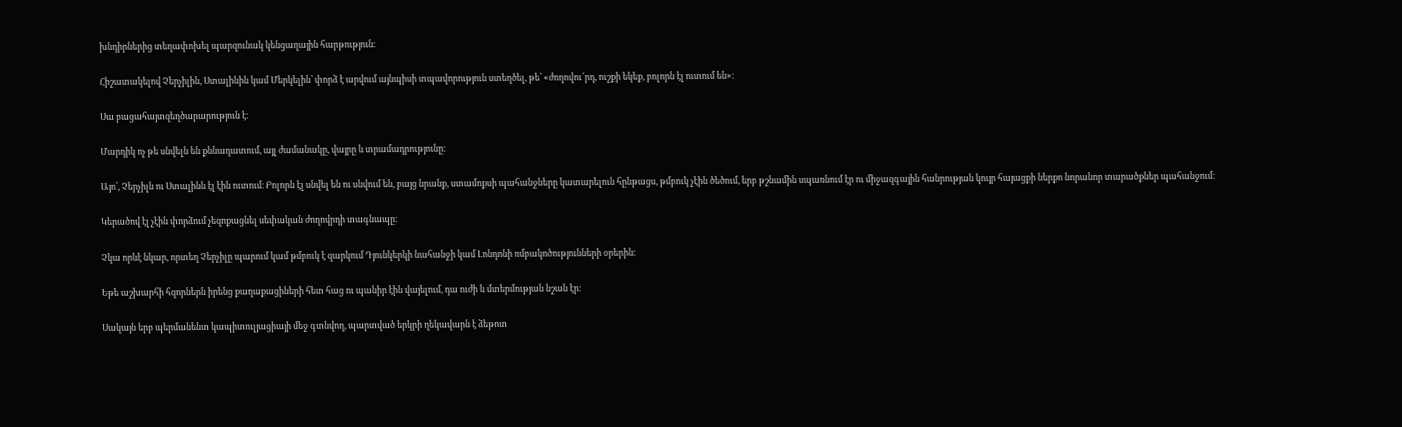խնդիրներից տեղափոխել պարզունակ կենցաղային հարթություն։

Հիշատակելով Չերչիլին, Ստալինին կամ Մերկելին՝ փորձ է արվում այնպիսի տպավորություն ստեղծել, թե՝ «ժողովու՜րդ, ուշքի եկեք, բոլորն էլ ուտում են»։

Սա բացահայտզեղծարարություն է։

Մարդիկ ոչ թե սնվելն են քննադատում, այլ ժամանակը, վայրը և տրամադրությունը։

Այո՛, Չերչիլն ու Ստալինն էլ էին ուտում։ Բոլորն էլ սնվել են ու սնվում են, բայց նրանք, ստամոքսի պահանջները կատարելուն հընթացս, թմբուկ չէին ծեծում, երբ թշնամին սպառնում էր ու միջազգային հանրության կույր հայացքի ներքո նորանոր տարածքներ պահանջում։

Կերածով էլ չէին փորձում չեզոքացնել սեփական ժողովրդի տագնապը։

Չկա որևէ նկար, որտեղ Չերչիլը պարում կամ թմբուկ է զարկում Դյունկերկի նահանջի կամ Լոնդոնի ռմբակոծությունների օրերին։

Եթե աշխարհի հզորներն իրենց քաղաքացիների հետ հաց ու պանիր էին վայելում, դա ուժի և մտերմության նշան էր։

Սակայն երբ պերմանենտ կապիտուլյացիայի մեջ գտնվող, պարտված երկրի ղեկավարն է ձեթոտ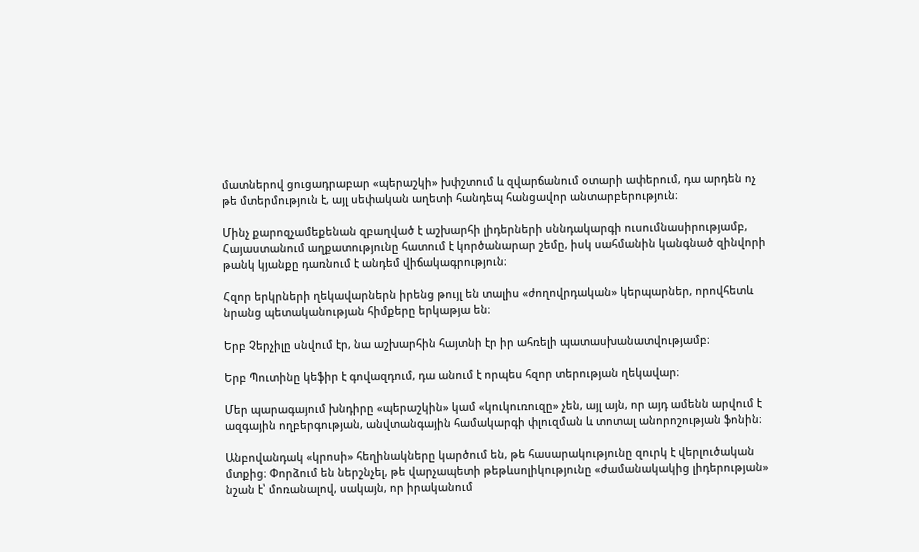մատներով ցուցադրաբար «պերաշկի» խփշտում և զվարճանում օտարի ափերում, դա արդեն ոչ թե մտերմություն է, այլ սեփական աղետի հանդեպ հանցավոր անտարբերություն։

Մինչ քարոզչամեքենան զբաղված է աշխարհի լիդերների սննդակարգի ուսումնասիրությամբ, Հայաստանում աղքատությունը հատում է կործանարար շեմը, իսկ սահմանին կանգնած զինվորի թանկ կյանքը դառնում է անդեմ վիճակագրություն։

Հզոր երկրների ղեկավարներն իրենց թույլ են տալիս «ժողովրդական» կերպարներ, որովհետև նրանց պետականության հիմքերը երկաթյա են։

Երբ Չերչիլը սնվում էր, նա աշխարհին հայտնի էր իր ահռելի պատասխանատվությամբ։

Երբ Պուտինը կեֆիր է գովազդում, դա անում է որպես հզոր տերության ղեկավար։

Մեր պարագայում խնդիրը «պերաշկին» կամ «կուկուռուզը» չեն, այլ այն, որ այդ ամենն արվում է ազգային ողբերգության, անվտանգային համակարգի փլուզման և տոտալ անորոշության ֆոնին։

Անբովանդակ «կրոսի» հեղինակները կարծում են, թե հասարակությունը զուրկ է վերլուծական մտքից։ Փորձում են ներշնչել, թե վարչապետի թեթևսոլիկությունը «ժամանակակից լիդերության» նշան է՝ մոռանալով, սակայն, որ իրականում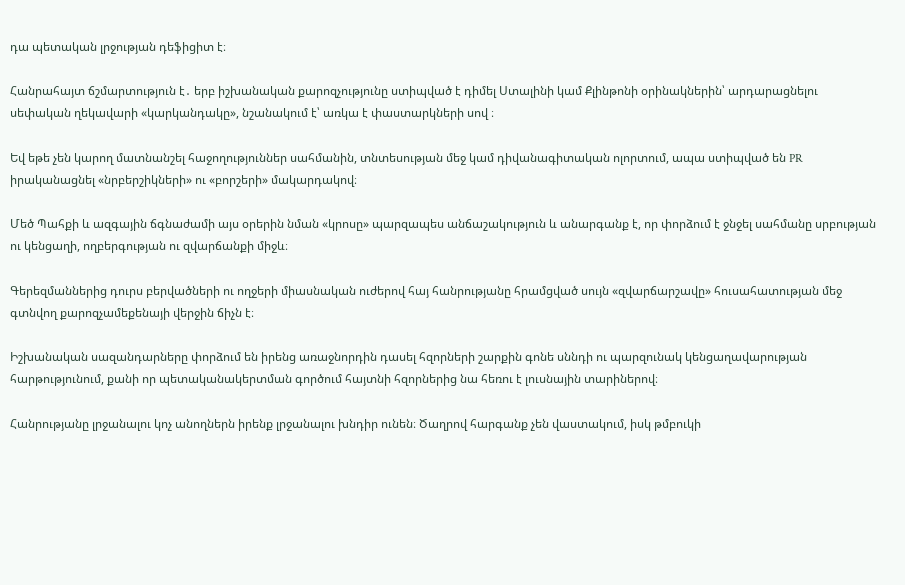դա պետական լրջության դեֆիցիտ է։

Հանրահայտ ճշմարտություն է․ երբ իշխանական քարոզչությունը ստիպված է դիմել Ստալինի կամ Քլինթոնի օրինակներին՝ արդարացնելու սեփական ղեկավարի «կարկանդակը», նշանակում է՝ առկա է փաստարկների սով ։

Եվ եթե չեն կարող մատնանշել հաջողություններ սահմանին, տնտեսության մեջ կամ դիվանագիտական ոլորտում, ապա ստիպված են PR իրականացնել «նրբերշիկների» ու «բորշերի» մակարդակով։

Մեծ Պահքի և ազգային ճգնաժամի այս օրերին նման «կրոսը» պարզապես անճաշակություն և անարգանք է, որ փորձում է ջնջել սահմանը սրբության ու կենցաղի, ողբերգության ու զվարճանքի միջև։

Գերեզմաններից դուրս բերվածների ու ողջերի միասնական ուժերով հայ հանրությանը հրամցված սույն «զվարճարշավը» հուսահատության մեջ գտնվող քարոզչամեքենայի վերջին ճիչն է։

Իշխանական սազանդարները փորձում են իրենց առաջնորդին դասել հզորների շարքին գոնե սննդի ու պարզունակ կենցաղավարության հարթությունում, քանի որ պետականակերտման գործում հայտնի հզորներից նա հեռու է լուսնային տարիներով։

Հանրությանը լրջանալու կոչ անողներն իրենք լրջանալու խնդիր ունեն։ Ծաղրով հարգանք չեն վաստակում, իսկ թմբուկի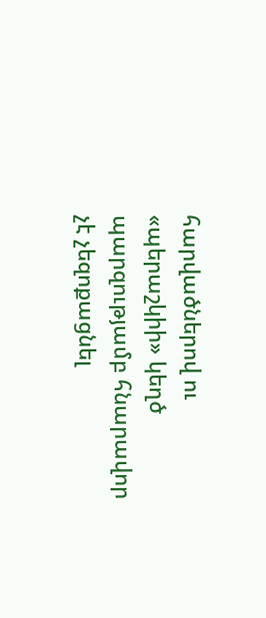հարվածներով ու «պերաշկիի» կեղծ պարզությամբ հնարավոր չէ չեզոքացնել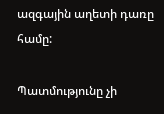ազգային աղետի դառը համը:

Պատմությունը չի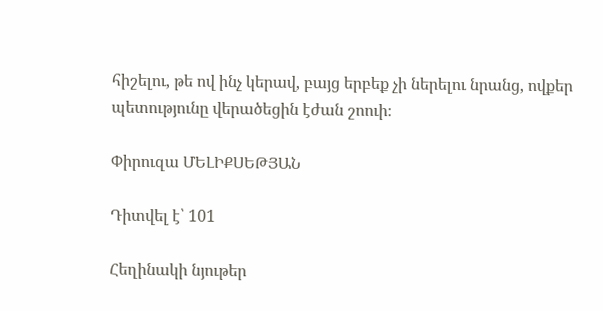հիշելու, թե ով ինչ կերավ, բայց երբեք չի ներելու նրանց, ովքեր պետությունը վերածեցին էժան շոուի։

Փիրուզա ՄԵԼԻՔՍԵԹՅԱՆ

Դիտվել է՝ 101

Հեղինակի նյութեր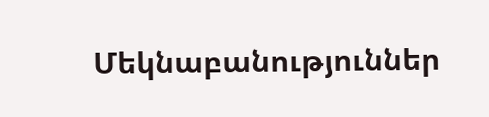Մեկնաբանություններ